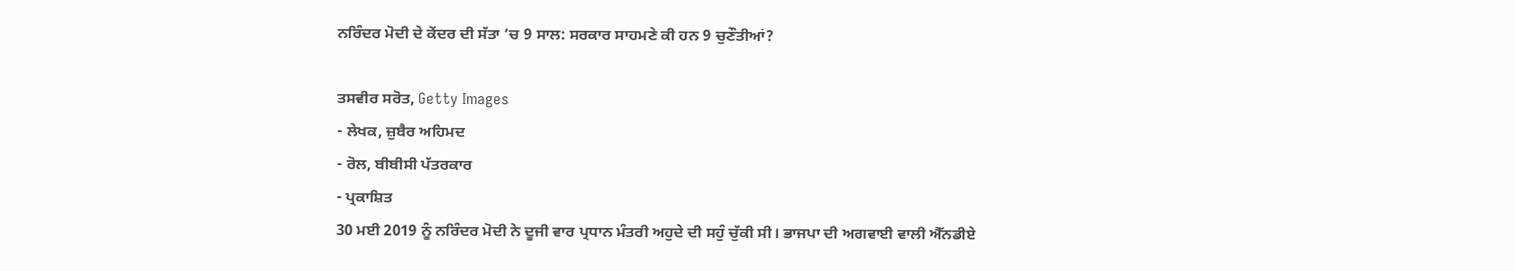ਨਰਿੰਦਰ ਮੋਦੀ ਦੇ ਕੇਂਦਰ ਦੀ ਸੱਤਾ ’ਚ 9 ਸਾਲ: ਸਰਕਾਰ ਸਾਹਮਣੇ ਕੀ ਹਨ 9 ਚੁਣੌਤੀਆਂ?

ਤਸਵੀਰ ਸਰੋਤ, Getty Images
- ਲੇਖਕ, ਜ਼ੁਬੈਰ ਅਹਿਮਦ
- ਰੋਲ, ਬੀਬੀਸੀ ਪੱਤਰਕਾਰ
- ਪ੍ਰਕਾਸ਼ਿਤ
30 ਮਈ 2019 ਨੂੰ ਨਰਿੰਦਰ ਮੋਦੀ ਨੇ ਦੂਜੀ ਵਾਰ ਪ੍ਰਧਾਨ ਮੰਤਰੀ ਅਹੁਦੇ ਦੀ ਸਹੁੰ ਚੁੱਕੀ ਸੀ। ਭਾਜਪਾ ਦੀ ਅਗਵਾਈ ਵਾਲੀ ਐੱਨਡੀਏ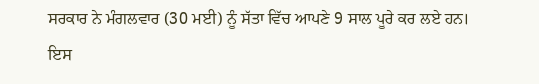ਸਰਕਾਰ ਨੇ ਮੰਗਲਵਾਰ (30 ਮਈ) ਨੂੰ ਸੱਤਾ ਵਿੱਚ ਆਪਣੇ 9 ਸਾਲ ਪੂਰੇ ਕਰ ਲਏ ਹਨ।
ਇਸ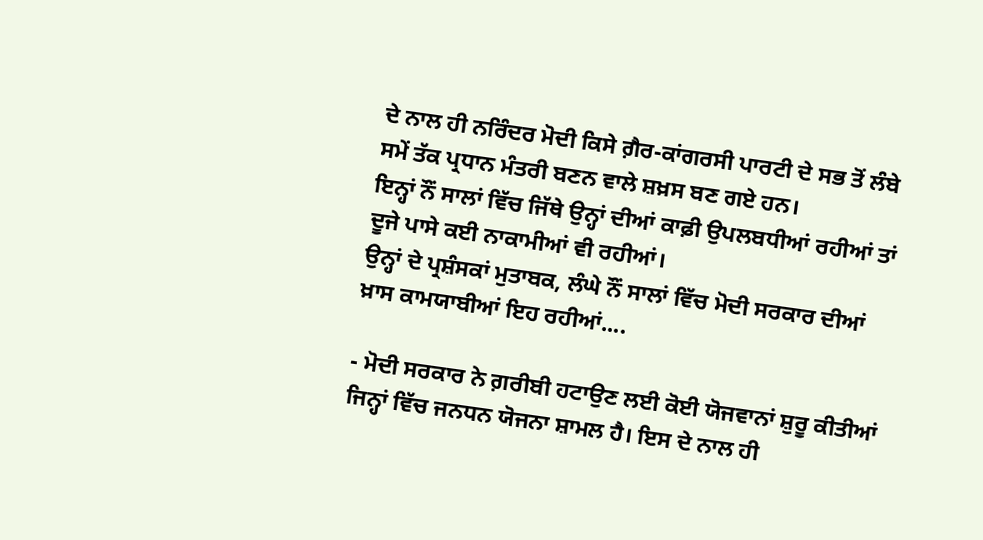ਦੇ ਨਾਲ ਹੀ ਨਰਿੰਦਰ ਮੋਦੀ ਕਿਸੇ ਗ਼ੈਰ-ਕਾਂਗਰਸੀ ਪਾਰਟੀ ਦੇ ਸਭ ਤੋਂ ਲੰਬੇ ਸਮੇਂ ਤੱਕ ਪ੍ਰਧਾਨ ਮੰਤਰੀ ਬਣਨ ਵਾਲੇ ਸ਼ਖ਼ਸ ਬਣ ਗਏ ਹਨ।
ਇਨ੍ਹਾਂ ਨੌਂ ਸਾਲਾਂ ਵਿੱਚ ਜਿੱਥੇ ਉਨ੍ਹਾਂ ਦੀਆਂ ਕਾਫ਼ੀ ਉਪਲਬਧੀਆਂ ਰਹੀਆਂ ਤਾਂ ਦੂਜੇ ਪਾਸੇ ਕਈ ਨਾਕਾਮੀਆਂ ਵੀ ਰਹੀਆਂ।
ਉਨ੍ਹਾਂ ਦੇ ਪ੍ਰਸ਼ੰਸਕਾਂ ਮੁਤਾਬਕ, ਲੰਘੇ ਨੌਂ ਸਾਲਾਂ ਵਿੱਚ ਮੋਦੀ ਸਰਕਾਰ ਦੀਆਂ ਖ਼ਾਸ ਕਾਮਯਾਬੀਆਂ ਇਹ ਰਹੀਆਂ....

- ਮੋਦੀ ਸਰਕਾਰ ਨੇ ਗ਼ਰੀਬੀ ਹਟਾਉਣ ਲਈ ਕੋਈ ਯੋਜਵਾਨਾਂ ਸ਼ੁਰੂ ਕੀਤੀਆਂ ਜਿਨ੍ਹਾਂ ਵਿੱਚ ਜਨਧਨ ਯੋਜਨਾ ਸ਼ਾਮਲ ਹੈ। ਇਸ ਦੇ ਨਾਲ ਹੀ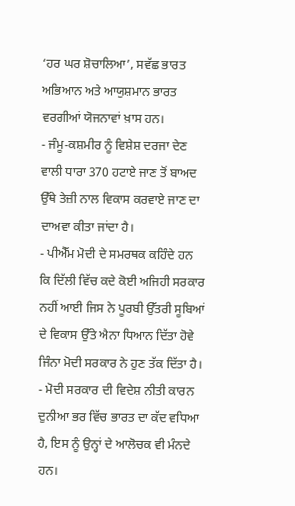‘ਹਰ ਘਰ ਸ਼ੋਚਾਲਿਆ’, ਸਵੱਛ ਭਾਰਤ ਅਭਿਆਨ ਅਤੇ ਆਯੁਸ਼ਮਾਨ ਭਾਰਤ ਵਰਗੀਆਂ ਯੋਜਨਾਵਾਂ ਖ਼ਾਸ ਹਨ।
- ਜੰਮੂ-ਕਸ਼ਮੀਰ ਨੂੰ ਵਿਸ਼ੇਸ਼ ਦਰਜਾ ਦੇਣ ਵਾਲੀ ਧਾਰਾ 370 ਹਟਾਏ ਜਾਣ ਤੋਂ ਬਾਅਦ ਉੱਥੇ ਤੇਜ਼ੀ ਨਾਲ ਵਿਕਾਸ ਕਰਵਾਏ ਜਾਣ ਦਾ ਦਾਅਵਾ ਕੀਤਾ ਜਾਂਦਾ ਹੈ।
- ਪੀਐੱਮ ਮੋਦੀ ਦੇ ਸਮਰਥਕ ਕਹਿੰਦੇ ਹਨ ਕਿ ਦਿੱਲੀ ਵਿੱਚ ਕਦੇ ਕੋਈ ਅਜਿਹੀ ਸਰਕਾਰ ਨਹੀਂ ਆਈ ਜਿਸ ਨੇ ਪੂਰਬੀ ਉੱਤਰੀ ਸੂਬਿਆਂ ਦੇ ਵਿਕਾਸ ਉੱਤੇ ਐਨਾ ਧਿਆਨ ਦਿੱਤਾ ਹੋਵੇ ਜਿੰਨਾ ਮੋਦੀ ਸਰਕਾਰ ਨੇ ਹੁਣ ਤੱਕ ਦਿੱਤਾ ਹੈ।
- ਮੋਦੀ ਸਰਕਾਰ ਦੀ ਵਿਦੇਸ਼ ਨੀਤੀ ਕਾਰਨ ਦੁਨੀਆ ਭਰ ਵਿੱਚ ਭਾਰਤ ਦਾ ਕੱਦ ਵਧਿਆ ਹੈ, ਇਸ ਨੂੰ ਉਨ੍ਹਾਂ ਦੇ ਆਲੋਚਕ ਵੀ ਮੰਨਦੇ ਹਨ।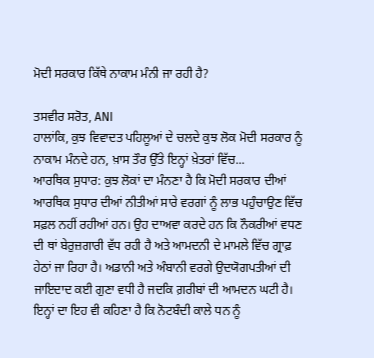ਮੋਦੀ ਸਰਕਾਰ ਕਿੱਥੇ ਨਾਕਾਮ ਮੰਨੀ ਜਾ ਰਹੀ ਹੈ?

ਤਸਵੀਰ ਸਰੋਤ, ANI
ਹਾਲਾਂਕਿ, ਕੁਝ ਵਿਵਾਦਤ ਪਹਿਲੂਆਂ ਦੇ ਚਲਦੇ ਕੁਝ ਲੋਕ ਮੋਦੀ ਸਰਕਾਰ ਨੂੰ ਨਾਕਾਮ ਮੰਨਦੇ ਹਨ, ਖ਼ਾਸ ਤੌਰ ਉੱਤੇ ਇਨ੍ਹਾਂ ਖ਼ੇਤਰਾਂ ਵਿੱਚ...
ਆਰਥਿਕ ਸੁਧਾਰ: ਕੁਝ ਲੋਕਾਂ ਦਾ ਮੰਨਣਾ ਹੈ ਕਿ ਮੋਦੀ ਸਰਕਾਰ ਦੀਆਂ ਆਰਥਿਕ ਸੁਧਾਰ ਦੀਆਂ ਨੀਤੀਆਂ ਸਾਰੇ ਵਰਗਾਂ ਨੂੰ ਲਾਭ ਪਹੁੰਚਾਉਣ ਵਿੱਚ ਸਫ਼ਲ ਨਹੀਂ ਰਹੀਆਂ ਹਨ। ਉਹ ਦਾਅਵਾ ਕਰਦੇ ਹਨ ਕਿ ਨੌਕਰੀਆਂ ਵਧਣ ਦੀ ਥਾਂ ਬੇਰੁਜ਼ਗਾਰੀ ਵੱਧ ਰਹੀ ਹੈ ਅਤੇ ਆਮਦਨੀ ਦੇ ਮਾਮਲੇ ਵਿੱਚ ਗ੍ਰਾਫ਼ ਹੇਠਾਂ ਜਾ ਰਿਹਾ ਹੈ। ਅਡਾਨੀ ਅਤੇ ਅੰਬਾਨੀ ਵਰਗੇ ਉਦਯੋਗਪਤੀਆਂ ਦੀ ਜਾਇਦਾਦ ਕਈ ਗੁਣਾ ਵਧੀ ਹੈ ਜਦਕਿ ਗ਼ਰੀਬਾਂ ਦੀ ਆਮਦਨ ਘਟੀ ਹੈ।
ਇਨ੍ਹਾਂ ਦਾ ਇਹ ਵੀ ਕਹਿਣਾ ਹੈ ਕਿ ਨੋਟਬੰਦੀ ਕਾਲੇ ਧਨ ਨੂੰ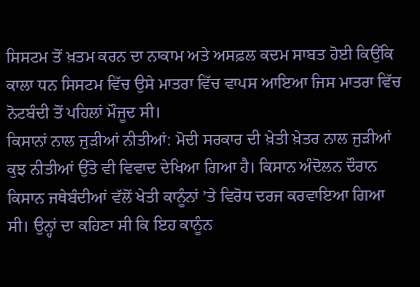ਸਿਸਟਮ ਤੋਂ ਖ਼ਤਮ ਕਰਨ ਦਾ ਨਾਕਾਮ ਅਤੇ ਅਸਫ਼ਲ ਕਦਮ ਸਾਬਤ ਹੋਈ ਕਿਉਂਕਿ ਕਾਲਾ ਧਨ ਸਿਸਟਮ ਵਿੱਚ ਉਸੇ ਮਾਤਰਾ ਵਿੱਚ ਵਾਪਸ ਆਇਆ ਜਿਸ ਮਾਤਰਾ ਵਿੱਚ ਨੋਟਬੰਦੀ ਤੋਂ ਪਹਿਲਾਂ ਮੌਜੂਦ ਸੀ।
ਕਿਸਾਨਾਂ ਨਾਲ ਜੁੜੀਆਂ ਨੀਤੀਆਂ: ਮੋਦੀ ਸਰਕਾਰ ਦੀ ਖ਼ੇਤੀ ਖ਼ੇਤਰ ਨਾਲ ਜੁੜੀਆਂ ਕੁਝ ਨੀਤੀਆਂ ਉੱਤੇ ਵੀ ਵਿਵਾਦ ਦੇਖਿਆ ਗਿਆ ਹੈ। ਕਿਸਾਨ ਅੰਦੋਲਨ ਦੌਰਾਨ ਕਿਸਾਨ ਜਥੇਬੰਦੀਆਂ ਵੱਲੋਂ ਖੇਤੀ ਕਾਨੂੰਨਾਂ ’ਤੇ ਵਿਰੋਧ ਦਰਜ ਕਰਵਾਇਆ ਗਿਆ ਸੀ। ਉਨ੍ਹਾਂ ਦਾ ਕਹਿਣਾ ਸੀ ਕਿ ਇਹ ਕਾਨੂੰਨ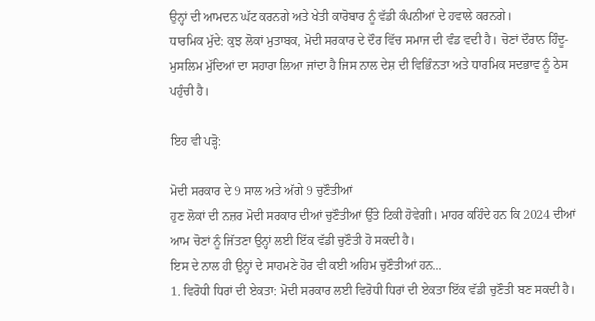ਉਨ੍ਹਾਂ ਦੀ ਆਮਦਨ ਘੱਟ ਕਰਨਗੇ ਅਤੇ ਖੇਤੀ ਕਾਰੋਬਾਰ ਨੂੰ ਵੱਡੀ ਕੰਪਨੀਆਂ ਦੇ ਹਵਾਲੇ ਕਰਨਗੇ।
ਧਾਰਮਿਕ ਮੁੱਦੇ: ਕੁਝ ਲੋਕਾਂ ਮੁਤਾਬਕ, ਮੋਦੀ ਸਰਕਾਰ ਦੇ ਦੌਰ ਵਿੱਚ ਸਮਾਜ ਦੀ ਵੰਡ ਵਦੀ ਹੈ। ਚੋਣਾਂ ਦੌਰਾਨ ਹਿੰਦੂ-ਮੁਸਲਿਮ ਮੁੱਦਿਆਂ ਦਾ ਸਹਾਰਾ ਲਿਆ ਜਾਂਦਾ ਹੈ ਜਿਸ ਨਾਲ ਦੇਸ਼ ਦੀ ਵਿਭਿੰਨਤਾ ਅਤੇ ਧਾਰਮਿਕ ਸਦਭਾਵ ਨੂੰ ਠੇਸ ਪਹੁੰਚੀ ਹੈ।

ਇਹ ਵੀ ਪੜ੍ਹੋ:

ਮੋਦੀ ਸਰਕਾਰ ਦੇ 9 ਸਾਲ ਅਤੇ ਅੱਗੇ 9 ਚੁਣੌਤੀਆਂ
ਹੁਣ ਲੋਕਾਂ ਦੀ ਨਜ਼ਰ ਮੋਦੀ ਸਰਕਾਰ ਦੀਆਂ ਚੁਣੌਤੀਆਂ ਉੱਤੇ ਟਿਕੀ ਹੋਵੇਗੀ। ਮਾਹਰ ਕਹਿੰਦੇ ਹਨ ਕਿ 2024 ਦੀਆਂ ਆਮ ਚੋਣਾਂ ਨੂੰ ਜਿੱਤਣਾ ਉਨ੍ਹਾਂ ਲਈ ਇੱਕ ਵੱਡੀ ਚੁਣੌਤੀ ਹੋ ਸਕਦੀ ਹੈ।
ਇਸ ਦੇ ਨਾਲ ਹੀ ਉਨ੍ਹਾਂ ਦੇ ਸਾਹਮਣੇ ਹੋਰ ਵੀ ਕਈ ਅਹਿਮ ਚੁਣੌਤੀਆਂ ਹਨ...
1. ਵਿਰੋਧੀ ਧਿਰਾਂ ਦੀ ਏਕਤਾ: ਮੋਦੀ ਸਰਕਾਰ ਲਈ ਵਿਰੋਧੀ ਧਿਰਾਂ ਦੀ ਏਕਤਾ ਇੱਕ ਵੱਡੀ ਚੁਣੌਤੀ ਬਣ ਸਕਦੀ ਹੈ।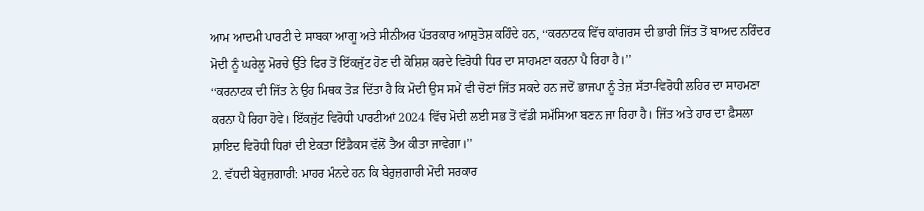ਆਮ ਆਦਮੀ ਪਾਰਟੀ ਦੇ ਸਾਬਕਾ ਆਗੂ ਅਤੇ ਸੀਨੀਅਰ ਪੱਤਰਕਾਰ ਆਸ਼ੁਤੋਸ਼ ਕਹਿੰਦੇ ਹਨ, ‘‘ਕਰਨਾਟਕ ਵਿੱਚ ਕਾਂਗਰਸ ਦੀ ਭਾਰੀ ਜਿੱਤ ਤੋਂ ਬਾਅਦ ਨਰਿੰਦਰ ਮੋਦੀ ਨੂੰ ਘਰੇਲੂ ਮੋਰਚੇ ਉੱਤੇ ਫਿਰ ਤੋਂ ਇੱਕਜੁੱਟ ਹੋਣ ਦੀ ਕੋਸ਼ਿਸ਼ ਕਰਦੇ ਵਿਰੋਧੀ ਧਿਰ ਦਾ ਸਾਹਮਣਾ ਕਰਨਾ ਪੈ ਰਿਹਾ ਹੈ।’’
‘‘ਕਰਨਾਟਕ ਦੀ ਜਿੱਤ ਨੇ ਉਹ ਮਿਥਕ ਤੋੜ ਦਿੱਤਾ ਹੈ ਕਿ ਮੋਦੀ ਉਸ ਸਮੇਂ ਵੀ ਚੋਣਾਂ ਜਿੱਤ ਸਕਦੇ ਹਨ ਜਦੋਂ ਭਾਜਪਾ ਨੂੰ ਤੇਜ਼ ਸੱਤਾ-ਵਿਰੋਧੀ ਲਹਿਰ ਦਾ ਸਾਹਮਣਾ ਕਰਨਾ ਪੈ ਰਿਹਾ ਹੋਵੇ। ਇੱਕਜੁੱਟ ਵਿਰੋਧੀ ਪਾਰਟੀਆਂ 2024 ਵਿੱਚ ਮੋਦੀ ਲਈ ਸਭ ਤੋਂ ਵੱਡੀ ਸਮੱਸਿਆ ਬਣਨ ਜਾ ਰਿਹਾ ਹੈ। ਜਿੱਤ ਅਤੇ ਹਾਰ ਦਾ ਫ਼ੈਸਲਾ ਸ਼ਾਇਦ ਵਿਰੋਧੀ ਧਿਰਾਂ ਦੀ ਏਕਤਾ ਇੰਡੈਕਸ ਵੱਲੋਂ ਤੈਅ ਕੀਤਾ ਜਾਵੇਗਾ।’’
2. ਵੱਧਦੀ ਬੇਰੁਜ਼ਗਾਰੀ: ਮਾਹਰ ਮੰਨਦੇ ਹਨ ਕਿ ਬੇਰੁਜ਼ਗਾਰੀ ਮੋਦੀ ਸਰਕਾਰ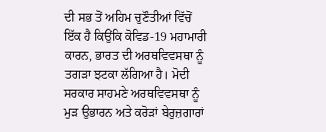ਦੀ ਸਭ ਤੋਂ ਅਹਿਮ ਚੁਣੌਤੀਆਂ ਵਿੱਚੋਂ ਇੱਕ ਹੈ ਕਿਉਂਕਿ ਕੋਵਿਡ-19 ਮਹਾਮਾਰੀ ਕਾਰਨ, ਭਾਰਤ ਦੀ ਅਰਥਵਿਵਸਥਾ ਨੂੰ ਤਗੜਾ ਝਟਕਾ ਲੱਗਿਆ ਹੈ। ਮੋਦੀ ਸਰਕਾਰ ਸਾਹਮਣੇ ਅਰਥਵਿਵਸਥਾ ਨੂੰ ਮੁੜ ਉਭਾਰਨ ਅਤੇ ਕਰੋੜਾਂ ਬੇਰੁਜ਼ਗਾਰਾਂ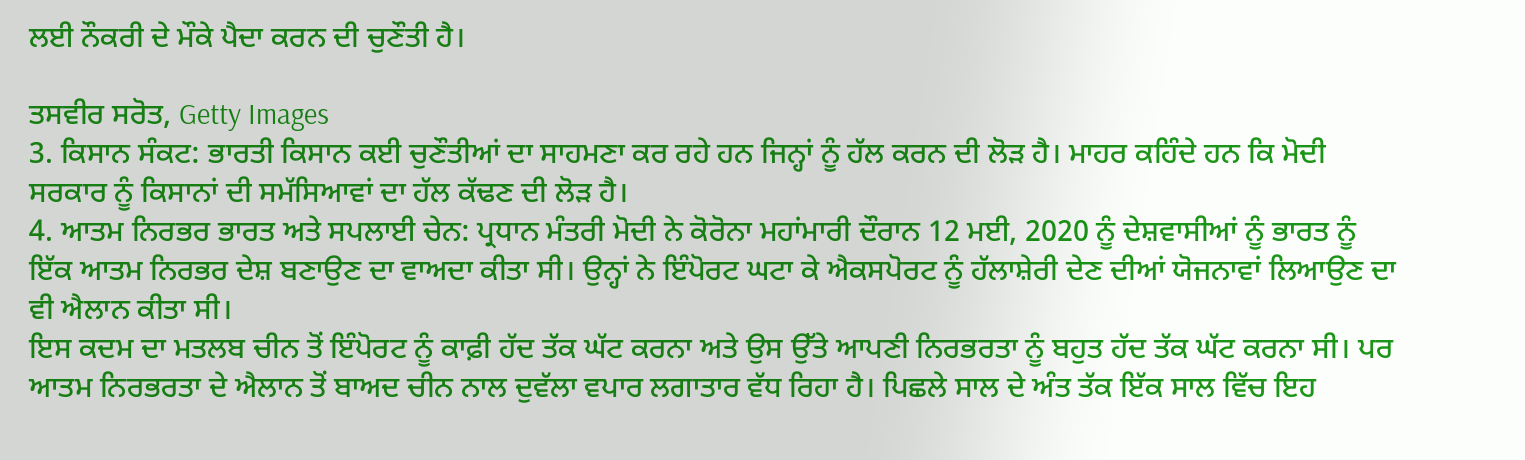ਲਈ ਨੌਕਰੀ ਦੇ ਮੌਕੇ ਪੈਦਾ ਕਰਨ ਦੀ ਚੁਣੌਤੀ ਹੈ।

ਤਸਵੀਰ ਸਰੋਤ, Getty Images
3. ਕਿਸਾਨ ਸੰਕਟ: ਭਾਰਤੀ ਕਿਸਾਨ ਕਈ ਚੁਣੌਤੀਆਂ ਦਾ ਸਾਹਮਣਾ ਕਰ ਰਹੇ ਹਨ ਜਿਨ੍ਹਾਂ ਨੂੰ ਹੱਲ ਕਰਨ ਦੀ ਲੋੜ ਹੈ। ਮਾਹਰ ਕਹਿੰਦੇ ਹਨ ਕਿ ਮੋਦੀ ਸਰਕਾਰ ਨੂੰ ਕਿਸਾਨਾਂ ਦੀ ਸਮੱਸਿਆਵਾਂ ਦਾ ਹੱਲ ਕੱਢਣ ਦੀ ਲੋੜ ਹੈ।
4. ਆਤਮ ਨਿਰਭਰ ਭਾਰਤ ਅਤੇ ਸਪਲਾਈ ਚੇਨ: ਪ੍ਰਧਾਨ ਮੰਤਰੀ ਮੋਦੀ ਨੇ ਕੋਰੋਨਾ ਮਹਾਂਮਾਰੀ ਦੌਰਾਨ 12 ਮਈ, 2020 ਨੂੰ ਦੇਸ਼ਵਾਸੀਆਂ ਨੂੰ ਭਾਰਤ ਨੂੰ ਇੱਕ ਆਤਮ ਨਿਰਭਰ ਦੇਸ਼ ਬਣਾਉਣ ਦਾ ਵਾਅਦਾ ਕੀਤਾ ਸੀ। ਉਨ੍ਹਾਂ ਨੇ ਇੰਪੋਰਟ ਘਟਾ ਕੇ ਐਕਸਪੋਰਟ ਨੂੰ ਹੱਲਾਸ਼ੇਰੀ ਦੇਣ ਦੀਆਂ ਯੋਜਨਾਵਾਂ ਲਿਆਉਣ ਦਾ ਵੀ ਐਲਾਨ ਕੀਤਾ ਸੀ।
ਇਸ ਕਦਮ ਦਾ ਮਤਲਬ ਚੀਨ ਤੋਂ ਇੰਪੋਰਟ ਨੂੰ ਕਾਫ਼ੀ ਹੱਦ ਤੱਕ ਘੱਟ ਕਰਨਾ ਅਤੇ ਉਸ ਉੱਤੇ ਆਪਣੀ ਨਿਰਭਰਤਾ ਨੂੰ ਬਹੁਤ ਹੱਦ ਤੱਕ ਘੱਟ ਕਰਨਾ ਸੀ। ਪਰ ਆਤਮ ਨਿਰਭਰਤਾ ਦੇ ਐਲਾਨ ਤੋਂ ਬਾਅਦ ਚੀਨ ਨਾਲ ਦੁਵੱਲਾ ਵਪਾਰ ਲਗਾਤਾਰ ਵੱਧ ਰਿਹਾ ਹੈ। ਪਿਛਲੇ ਸਾਲ ਦੇ ਅੰਤ ਤੱਕ ਇੱਕ ਸਾਲ ਵਿੱਚ ਇਹ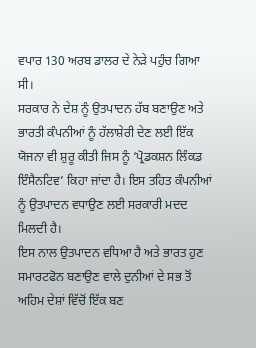ਵਪਾਰ 130 ਅਰਬ ਡਾਲਰ ਦੇ ਨੇੜੇ ਪਹੁੰਚ ਗਿਆ ਸੀ।
ਸਰਕਾਰ ਨੇ ਦੇਸ਼ ਨੂੰ ਉਤਪਾਦਨ ਹੱਬ ਬਣਾਉਣ ਅਤੇ ਭਾਰਤੀ ਕੰਪਨੀਆਂ ਨੂੰ ਹੱਲਾਸ਼ੇਰੀ ਦੇਣ ਲਈ ਇੱਕ ਯੋਜਨਾ ਵੀ ਸ਼ੁਰੂ ਕੀਤੀ ਜਿਸ ਨੂੰ ‘ਪ੍ਰੋਡਕਸ਼ਨ ਲਿੰਕਡ ਇੰਸੈਨਟਿਵ’ ਕਿਹਾ ਜਾਂਦਾ ਹੈ। ਇਸ ਤਹਿਤ ਕੰਪਨੀਆਂ ਨੂੰ ਉਤਪਾਦਨ ਵਧਾਉਣ ਲਈ ਸਰਕਾਰੀ ਮਦਦ ਮਿਲਦੀ ਹੈ।
ਇਸ ਨਾਲ ਉਤਪਾਦਨ ਵਧਿਆ ਹੈ ਅਤੇ ਭਾਰਤ ਹੁਣ ਸਮਾਰਟਫੋਨ ਬਣਾਉਣ ਵਾਲੇ ਦੁਨੀਆਂ ਦੇ ਸਭ ਤੋਂ ਅਹਿਮ ਦੇਸ਼ਾਂ ਵਿੱਚੋਂ ਇੱਕ ਬਣ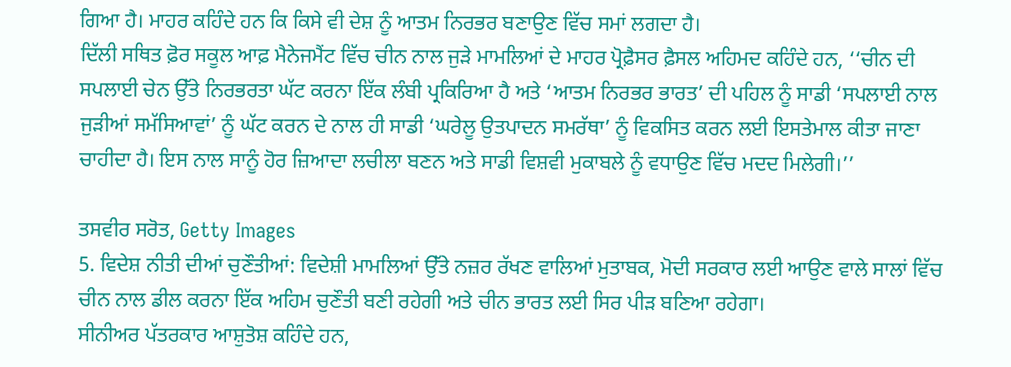ਗਿਆ ਹੈ। ਮਾਹਰ ਕਹਿੰਦੇ ਹਨ ਕਿ ਕਿਸੇ ਵੀ ਦੇਸ਼ ਨੂੰ ਆਤਮ ਨਿਰਭਰ ਬਣਾਉਣ ਵਿੱਚ ਸਮਾਂ ਲਗਦਾ ਹੈ।
ਦਿੱਲੀ ਸਥਿਤ ਫ਼ੋਰ ਸਕੂਲ ਆਫ਼ ਮੈਨੇਜਮੈਂਟ ਵਿੱਚ ਚੀਨ ਨਾਲ ਜੁੜੇ ਮਾਮਲਿਆਂ ਦੇ ਮਾਹਰ ਪ੍ਰੋਫ਼ੈਸਰ ਫ਼ੈਸਲ ਅਹਿਮਦ ਕਹਿੰਦੇ ਹਨ, ‘‘ਚੀਨ ਦੀ ਸਪਲਾਈ ਚੇਨ ਉੱਤੇ ਨਿਰਭਰਤਾ ਘੱਟ ਕਰਨਾ ਇੱਕ ਲੰਬੀ ਪ੍ਰਕਿਰਿਆ ਹੈ ਅਤੇ ‘ਆਤਮ ਨਿਰਭਰ ਭਾਰਤ’ ਦੀ ਪਹਿਲ ਨੂੰ ਸਾਡੀ ‘ਸਪਲਾਈ ਨਾਲ ਜੁੜੀਆਂ ਸਮੱਸਿਆਵਾਂ’ ਨੂੰ ਘੱਟ ਕਰਨ ਦੇ ਨਾਲ ਹੀ ਸਾਡੀ ‘ਘਰੇਲੂ ਉਤਪਾਦਨ ਸਮਰੱਥਾ’ ਨੂੰ ਵਿਕਸਿਤ ਕਰਨ ਲਈ ਇਸਤੇਮਾਲ ਕੀਤਾ ਜਾਣਾ ਚਾਹੀਦਾ ਹੈ। ਇਸ ਨਾਲ ਸਾਨੂੰ ਹੋਰ ਜ਼ਿਆਦਾ ਲਚੀਲਾ ਬਣਨ ਅਤੇ ਸਾਡੀ ਵਿਸ਼ਵੀ ਮੁਕਾਬਲੇ ਨੂੰ ਵਧਾਉਣ ਵਿੱਚ ਮਦਦ ਮਿਲੇਗੀ।’’

ਤਸਵੀਰ ਸਰੋਤ, Getty Images
5. ਵਿਦੇਸ਼ ਨੀਤੀ ਦੀਆਂ ਚੁਣੌਤੀਆਂ: ਵਿਦੇਸ਼ੀ ਮਾਮਲਿਆਂ ਉੱਤੇ ਨਜ਼ਰ ਰੱਖਣ ਵਾਲਿਆਂ ਮੁਤਾਬਕ, ਮੋਦੀ ਸਰਕਾਰ ਲਈ ਆਉਣ ਵਾਲੇ ਸਾਲਾਂ ਵਿੱਚ ਚੀਨ ਨਾਲ ਡੀਲ ਕਰਨਾ ਇੱਕ ਅਹਿਮ ਚੁਣੌਤੀ ਬਣੀ ਰਹੇਗੀ ਅਤੇ ਚੀਨ ਭਾਰਤ ਲਈ ਸਿਰ ਪੀੜ ਬਣਿਆ ਰਹੇਗਾ।
ਸੀਨੀਅਰ ਪੱਤਰਕਾਰ ਆਸ਼ੁਤੋਸ਼ ਕਹਿੰਦੇ ਹਨ,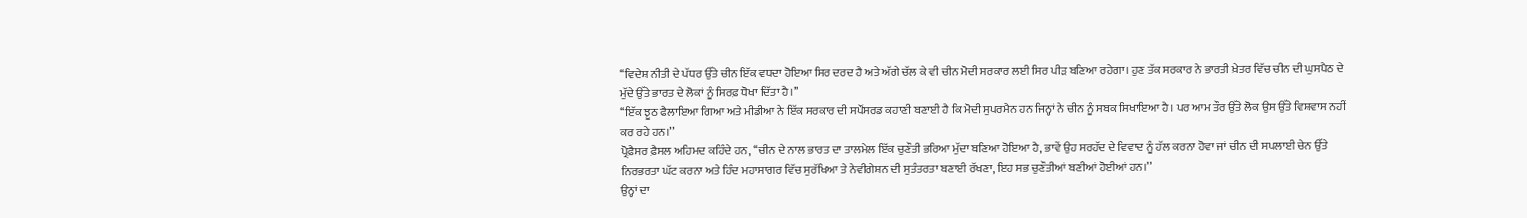‘‘ਵਿਦੇਸ਼ ਨੀਤੀ ਦੇ ਪੱਧਰ ਉੱਤੇ ਚੀਨ ਇੱਕ ਵਧਦਾ ਹੋਇਆ ਸਿਰ ਦਰਦ ਹੈ ਅਤੇ ਅੱਗੇ ਚੱਲ ਕੇ ਵੀ ਚੀਨ ਮੋਦੀ ਸਰਕਾਰ ਲਈ ਸਿਰ ਪੀੜ ਬਣਿਆ ਰਹੇਗਾ। ਹੁਣ ਤੱਕ ਸਰਕਾਰ ਨੇ ਭਾਰਤੀ ਖ਼ੇਤਰ ਵਿੱਚ ਚੀਨ ਦੀ ਘੁਸਪੈਠ ਦੇ ਮੁੱਦੇ ਉੱਤੇ ਭਾਰਤ ਦੇ ਲੋਕਾਂ ਨੂੰ ਸਿਰਫ਼ ਧੋਖਾ ਦਿੱਤਾ ਹੈ।’’
‘‘ਇੱਕ ਝੂਠ ਫੈਲਾਇਆ ਗਿਆ ਅਤੇ ਮੀਡੀਆ ਨੇ ਇੱਕ ਸਰਕਾਰ ਦੀ ਸਪੌਂਸਰਡ ਕਹਾਣੀ ਬਣਾਈ ਹੈ ਕਿ ਮੋਦੀ ਸੁਪਰਮੈਨ ਹਨ ਜਿਨ੍ਹਾਂ ਨੇ ਚੀਨ ਨੂੰ ਸਬਕ ਸਿਖਾਇਆ ਹੈ। ਪਰ ਆਮ ਤੌਰ ਉੱਤੇ ਲੋਕ ਉਸ ਉੱਤੇ ਵਿਸ਼ਵਾਸ ਨਹੀਂ ਕਰ ਰਹੇ ਹਨ।’’
ਪ੍ਰੋਫ਼ੈਸਰ ਫ਼ੈਸਲ ਅਹਿਮਦ ਕਹਿੰਦੇ ਹਨ, ‘‘ਚੀਨ ਦੇ ਨਾਲ ਭਾਰਤ ਦਾ ਤਾਲਮੇਲ ਇੱਕ ਚੁਣੌਤੀ ਭਰਿਆ ਮੁੱਦਾ ਬਣਿਆ ਹੋਇਆ ਹੈ, ਭਾਵੇਂ ਉਹ ਸਰਹੱਦ ਦੇ ਵਿਵਾਦ ਨੂੰ ਹੱਲ ਕਰਨਾ ਹੋਵਾ ਜਾਂ ਚੀਨ ਦੀ ਸਪਲਾਈ ਚੇਨ ਉੱਤੇ ਨਿਰਭਰਤਾ ਘੱਟ ਕਰਨਾ ਅਤੇ ਹਿੰਦ ਮਹਾਸਾਗਰ ਵਿੱਚ ਸੁਰੱਖਿਆ ਤੇ ਨੇਵੀਗੇਸ਼ਨ ਦੀ ਸੁਤੰਤਰਤਾ ਬਣਾਈ ਰੱਖਣਾ, ਇਹ ਸਭ ਚੁਣੌਤੀਆਂ ਬਣੀਆਂ ਹੋਈਆਂ ਹਨ।’’
ਉਨ੍ਹਾਂ ਦਾ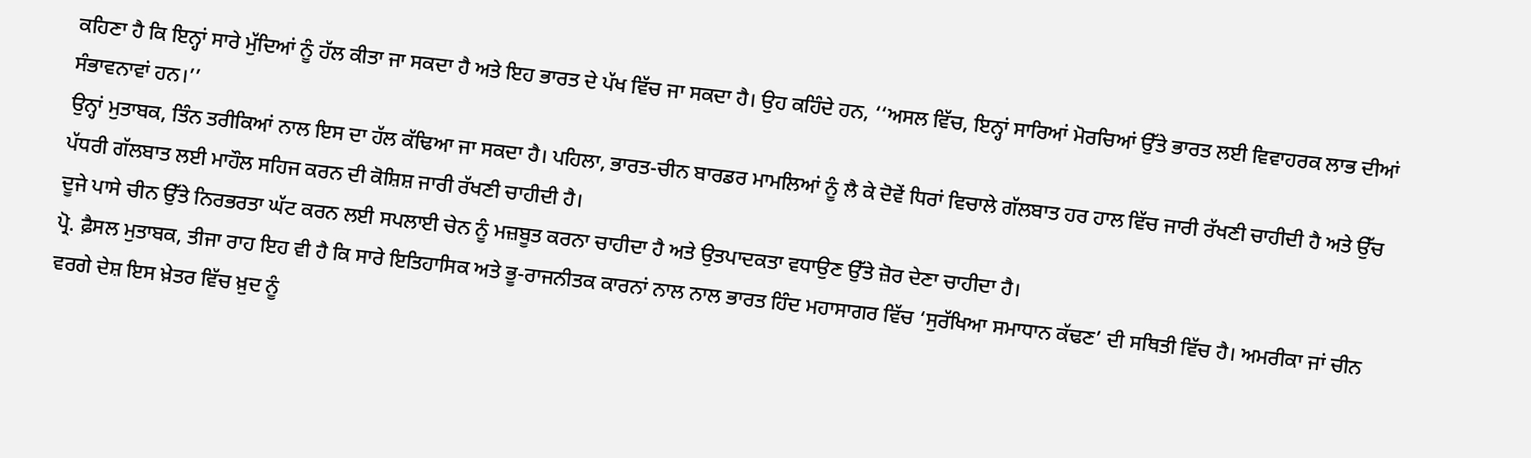ਕਹਿਣਾ ਹੈ ਕਿ ਇਨ੍ਹਾਂ ਸਾਰੇ ਮੁੱਦਿਆਂ ਨੂੰ ਹੱਲ ਕੀਤਾ ਜਾ ਸਕਦਾ ਹੈ ਅਤੇ ਇਹ ਭਾਰਤ ਦੇ ਪੱਖ ਵਿੱਚ ਜਾ ਸਕਦਾ ਹੈ। ਉਹ ਕਹਿੰਦੇ ਹਨ, ‘‘ਅਸਲ ਵਿੱਚ, ਇਨ੍ਹਾਂ ਸਾਰਿਆਂ ਮੋਰਚਿਆਂ ਉੱਤੇ ਭਾਰਤ ਲਈ ਵਿਵਾਹਰਕ ਲਾਭ ਦੀਆਂ ਸੰਭਾਵਨਾਵਾਂ ਹਨ।’’
ਉਨ੍ਹਾਂ ਮੁਤਾਬਕ, ਤਿੰਨ ਤਰੀਕਿਆਂ ਨਾਲ ਇਸ ਦਾ ਹੱਲ ਕੱਢਿਆ ਜਾ ਸਕਦਾ ਹੈ। ਪਹਿਲਾ, ਭਾਰਤ-ਚੀਨ ਬਾਰਡਰ ਮਾਮਲਿਆਂ ਨੂੰ ਲੈ ਕੇ ਦੋਵੇਂ ਧਿਰਾਂ ਵਿਚਾਲੇ ਗੱਲਬਾਤ ਹਰ ਹਾਲ ਵਿੱਚ ਜਾਰੀ ਰੱਖਣੀ ਚਾਹੀਦੀ ਹੈ ਅਤੇ ਉੱਚ ਪੱਧਰੀ ਗੱਲਬਾਤ ਲਈ ਮਾਹੌਲ ਸਹਿਜ ਕਰਨ ਦੀ ਕੋਸ਼ਿਸ਼ ਜਾਰੀ ਰੱਖਣੀ ਚਾਹੀਦੀ ਹੈ।
ਦੂਜੇ ਪਾਸੇ ਚੀਨ ਉੱਤੇ ਨਿਰਭਰਤਾ ਘੱਟ ਕਰਨ ਲਈ ਸਪਲਾਈ ਚੇਨ ਨੂੰ ਮਜ਼ਬੂਤ ਕਰਨਾ ਚਾਹੀਦਾ ਹੈ ਅਤੇ ਉਤਪਾਦਕਤਾ ਵਧਾਉਣ ਉੱਤੇ ਜ਼ੋਰ ਦੇਣਾ ਚਾਹੀਦਾ ਹੈ।
ਪ੍ਰੋ. ਫ਼ੈਸਲ ਮੁਤਾਬਕ, ਤੀਜਾ ਰਾਹ ਇਹ ਵੀ ਹੈ ਕਿ ਸਾਰੇ ਇਤਿਹਾਸਿਕ ਅਤੇ ਭੂ-ਰਾਜਨੀਤਕ ਕਾਰਨਾਂ ਨਾਲ ਨਾਲ ਭਾਰਤ ਹਿੰਦ ਮਹਾਸਾਗਰ ਵਿੱਚ ‘ਸੁਰੱਖਿਆ ਸਮਾਧਾਨ ਕੱਢਣ’ ਦੀ ਸਥਿਤੀ ਵਿੱਚ ਹੈ। ਅਮਰੀਕਾ ਜਾਂ ਚੀਨ ਵਰਗੇ ਦੇਸ਼ ਇਸ ਖ਼ੇਤਰ ਵਿੱਚ ਖ਼ੁਦ ਨੂੰ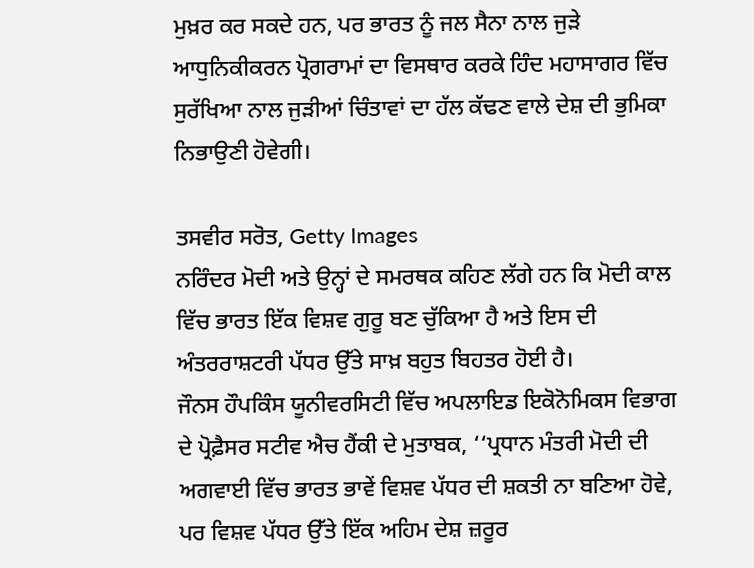ਮੁਖ਼ਰ ਕਰ ਸਕਦੇ ਹਨ, ਪਰ ਭਾਰਤ ਨੂੰ ਜਲ ਸੈਨਾ ਨਾਲ ਜੁੜੇ ਆਧੁਨਿਕੀਕਰਨ ਪ੍ਰੋਗਰਾਮਾਂ ਦਾ ਵਿਸਥਾਰ ਕਰਕੇ ਹਿੰਦ ਮਹਾਸਾਗਰ ਵਿੱਚ ਸੁਰੱਖਿਆ ਨਾਲ ਜੁੜੀਆਂ ਚਿੰਤਾਵਾਂ ਦਾ ਹੱਲ ਕੱਢਣ ਵਾਲੇ ਦੇਸ਼ ਦੀ ਭੁਮਿਕਾ ਨਿਭਾਉਣੀ ਹੋਵੇਗੀ।

ਤਸਵੀਰ ਸਰੋਤ, Getty Images
ਨਰਿੰਦਰ ਮੋਦੀ ਅਤੇ ਉਨ੍ਹਾਂ ਦੇ ਸਮਰਥਕ ਕਹਿਣ ਲੱਗੇ ਹਨ ਕਿ ਮੋਦੀ ਕਾਲ ਵਿੱਚ ਭਾਰਤ ਇੱਕ ਵਿਸ਼ਵ ਗੁਰੂ ਬਣ ਚੁੱਕਿਆ ਹੈ ਅਤੇ ਇਸ ਦੀ ਅੰਤਰਰਾਸ਼ਟਰੀ ਪੱਧਰ ਉੱਤੇ ਸਾਖ਼ ਬਹੁਤ ਬਿਹਤਰ ਹੋਈ ਹੈ।
ਜੌਨਸ ਹੌਪਕਿੰਸ ਯੂਨੀਵਰਸਿਟੀ ਵਿੱਚ ਅਪਲਾਇਡ ਇਕੋਨੋਮਿਕਸ ਵਿਭਾਗ ਦੇ ਪ੍ਰੋਫ਼ੈਸਰ ਸਟੀਵ ਐਚ ਹੈਂਕੀ ਦੇ ਮੁਤਾਬਕ, ‘‘ਪ੍ਰਧਾਨ ਮੰਤਰੀ ਮੋਦੀ ਦੀ ਅਗਵਾਈ ਵਿੱਚ ਭਾਰਤ ਭਾਵੇਂ ਵਿਸ਼ਵ ਪੱਧਰ ਦੀ ਸ਼ਕਤੀ ਨਾ ਬਣਿਆ ਹੋਵੇ, ਪਰ ਵਿਸ਼ਵ ਪੱਧਰ ਉੱਤੇ ਇੱਕ ਅਹਿਮ ਦੇਸ਼ ਜ਼ਰੂਰ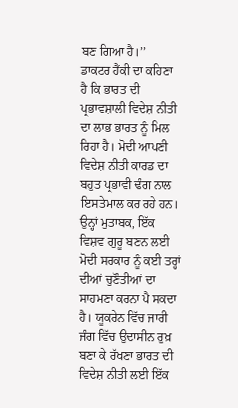ਬਣ ਗਿਆ ਹੈ।’’
ਡਾਕਟਰ ਹੈਂਕੀ ਦਾ ਕਹਿਣਾ ਹੈ ਕਿ ਭਾਰਤ ਦੀ ਪ੍ਰਭਾਵਸ਼ਾਲੀ ਵਿਦੇਸ਼ ਨੀਤੀ ਦਾ ਲਾਭ ਭਾਰਤ ਨੂੰ ਮਿਲ ਰਿਹਾ ਹੈ। ਮੋਦੀ ਆਪਣੀ ਵਿਦੇਸ਼ ਨੀਤੀ ਕਾਰਡ ਦਾ ਬਹੁਤ ਪ੍ਰਭਾਵੀ ਢੰਗ ਨਾਲ ਇਸਤੇਮਾਲ ਕਰ ਰਹੇ ਹਨ।
ਉਨ੍ਹਾਂ ਮੁਤਾਬਕ, ਇੱਕ ਵਿਸ਼ਵ ਗੁਰੂ ਬਣਨ ਲਈ ਮੋਦੀ ਸਰਕਾਰ ਨੂੰ ਕਈ ਤਰ੍ਹਾਂ ਦੀਆਂ ਚੁਣੌਤੀਆਂ ਦਾ ਸਾਹਮਣਾ ਕਰਨਾ ਪੈ ਸਕਦਾ ਹੈ। ਯੂਕਰੇਨ ਵਿੱਚ ਜਾਰੀ ਜੰਗ ਵਿੱਚ ਉਦਾਸੀਨ ਰੁਖ਼ ਬਣਾ ਕੇ ਰੱਖਣਾ ਭਾਰਤ ਦੀ ਵਿਦੇਸ਼ ਨੀਤੀ ਲਈ ਇੱਕ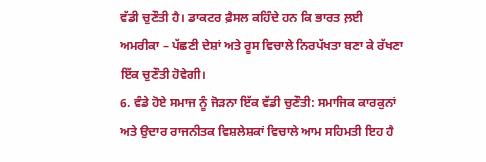ਵੱਡੀ ਚੁਣੌਤੀ ਹੈ। ਡਾਕਟਰ ਫ਼ੈਸਲ ਕਹਿੰਦੇ ਹਨ ਕਿ ਭਾਰਤ ਲ਼ਈ ਅਮਰੀਕਾ – ਪੱਛਣੀ ਦੇਸ਼ਾਂ ਅਤੇ ਰੂਸ ਵਿਚਾਲੇ ਨਿਰਪੱਖਤਾ ਬਣਾ ਕੇ ਰੱਖਣਾ ਇੱਕ ਚੁਣੌਤੀ ਹੋਵੇਗੀ।
6. ਵੰਡੇ ਹੋਏ ਸਮਾਜ ਨੂੰ ਜੋੜਨਾ ਇੱਕ ਵੱਡੀ ਚੁਣੌਤੀ: ਸਮਾਜਿਕ ਕਾਰਕੁਨਾਂ ਅਤੇ ਉਦਾਰ ਰਾਜਨੀਤਕ ਵਿਸ਼ਲੇਸ਼ਕਾਂ ਵਿਚਾਲੇ ਆਮ ਸਹਿਮਤੀ ਇਹ ਹੈ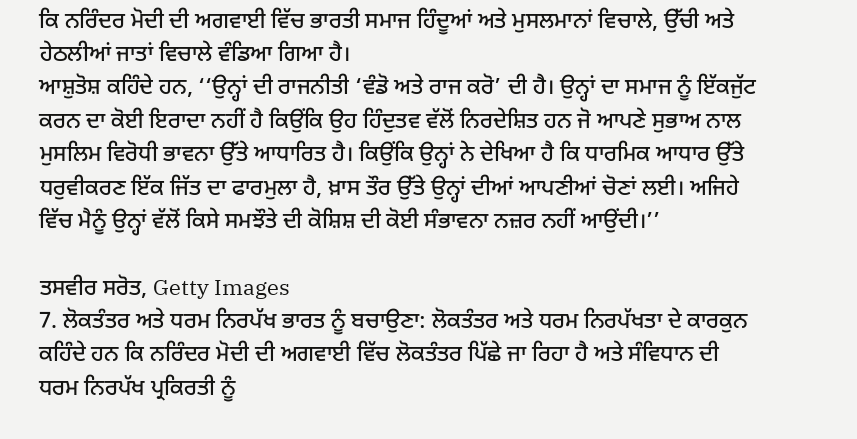ਕਿ ਨਰਿੰਦਰ ਮੋਦੀ ਦੀ ਅਗਵਾਈ ਵਿੱਚ ਭਾਰਤੀ ਸਮਾਜ ਹਿੰਦੂਆਂ ਅਤੇ ਮੁਸਲਮਾਨਾਂ ਵਿਚਾਲੇ, ਉੱਚੀ ਅਤੇ ਹੇਠਲੀਆਂ ਜਾਤਾਂ ਵਿਚਾਲੇ ਵੰਡਿਆ ਗਿਆ ਹੈ।
ਆਸ਼ੁਤੋਸ਼ ਕਹਿੰਦੇ ਹਨ, ‘‘ਉਨ੍ਹਾਂ ਦੀ ਰਾਜਨੀਤੀ ‘ਵੰਡੋ ਅਤੇ ਰਾਜ ਕਰੋ’ ਦੀ ਹੈ। ਉਨ੍ਹਾਂ ਦਾ ਸਮਾਜ ਨੂੰ ਇੱਕਜੁੱਟ ਕਰਨ ਦਾ ਕੋਈ ਇਰਾਦਾ ਨਹੀਂ ਹੈ ਕਿਉਂਕਿ ਉਹ ਹਿੰਦੁਤਵ ਵੱਲੋਂ ਨਿਰਦੇਸ਼ਿਤ ਹਨ ਜੋ ਆਪਣੇ ਸੁਭਾਅ ਨਾਲ ਮੁਸਲਿਮ ਵਿਰੋਧੀ ਭਾਵਨਾ ਉੱਤੇ ਆਧਾਰਿਤ ਹੈ। ਕਿਉਂਕਿ ਉਨ੍ਹਾਂ ਨੇ ਦੇਖਿਆ ਹੈ ਕਿ ਧਾਰਮਿਕ ਆਧਾਰ ਉੱਤੇ ਧਰੁਵੀਕਰਣ ਇੱਕ ਜਿੱਤ ਦਾ ਫਾਰਮੁਲਾ ਹੈ, ਖ਼ਾਸ ਤੌਰ ਉੱਤੇ ਉਨ੍ਹਾਂ ਦੀਆਂ ਆਪਣੀਆਂ ਚੋਣਾਂ ਲਈ। ਅਜਿਹੇ ਵਿੱਚ ਮੈਨੂੰ ਉਨ੍ਹਾਂ ਵੱਲੋਂ ਕਿਸੇ ਸਮਝੌਤੇ ਦੀ ਕੋਸ਼ਿਸ਼ ਦੀ ਕੋਈ ਸੰਭਾਵਨਾ ਨਜ਼ਰ ਨਹੀਂ ਆਉਂਦੀ।’’

ਤਸਵੀਰ ਸਰੋਤ, Getty Images
7. ਲੋਕਤੰਤਰ ਅਤੇ ਧਰਮ ਨਿਰਪੱਖ ਭਾਰਤ ਨੂੰ ਬਚਾਉਣਾ: ਲੋਕਤੰਤਰ ਅਤੇ ਧਰਮ ਨਿਰਪੱਖਤਾ ਦੇ ਕਾਰਕੁਨ ਕਹਿੰਦੇ ਹਨ ਕਿ ਨਰਿੰਦਰ ਮੋਦੀ ਦੀ ਅਗਵਾਈ ਵਿੱਚ ਲੋਕਤੰਤਰ ਪਿੱਛੇ ਜਾ ਰਿਹਾ ਹੈ ਅਤੇ ਸੰਵਿਧਾਨ ਦੀ ਧਰਮ ਨਿਰਪੱਖ ਪ੍ਰਕਿਰਤੀ ਨੂੰ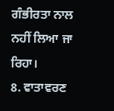ਗੰਭੀਰਤਾ ਨਾਲ ਨਹੀਂ ਲਿਆ ਜਾ ਰਿਹਾ।
8. ਵਾਤਾਵਰਣ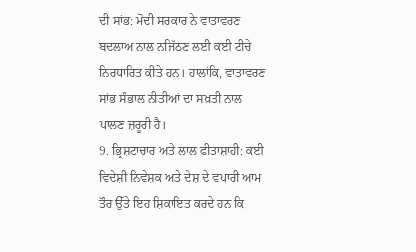ਦੀ ਸਾਂਭ: ਮੋਦੀ ਸਰਕਾਰ ਨੇ ਵਾਤਾਵਰਣ ਬਦਲਾਅ ਨਾਲ ਨਜਿੱਠਣ ਲਈ ਕਈ ਟੀਚੇ ਨਿਰਧਾਰਿਤ ਕੀਤੇ ਹਨ। ਹਾਲਾਂਕਿ, ਵਾਤਾਵਰਣ ਸਾਂਭ ਸੰਭਾਲ ਨੀਤੀਆਂ ਦਾ ਸਖ਼ਤੀ ਨਾਲ ਪਾਲਣ ਜ਼ਰੂਰੀ ਹੈ।
9. ਭ੍ਰਿਸ਼ਟਾਚਾਰ ਅਤੇ ਲਾਲ ਫੀਤਾਸ਼ਾਹੀ: ਕਈ ਵਿਦੇਸ਼ੀ ਨਿਵੇਸ਼ਕ ਅਤੇ ਦੇਸ਼ ਦੇ ਵਪਾਰੀ ਆਮ ਤੌਰ ਉੱਤੇ ਇਹ ਸ਼ਿਕਾਇਤ ਕਰਦੇ ਹਨ ਕਿ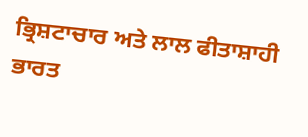ਭ੍ਰਿਸ਼ਟਾਚਾਰ ਅਤੇ ਲਾਲ ਫੀਤਾਸ਼ਾਹੀ ਭਾਰਤ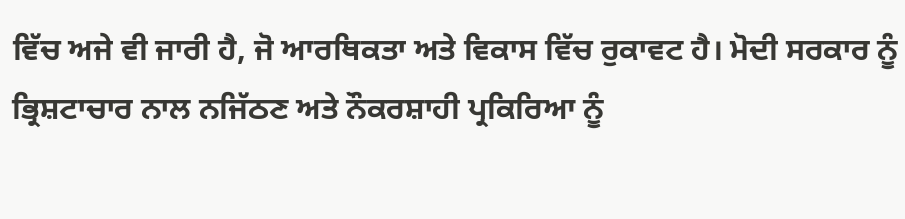ਵਿੱਚ ਅਜੇ ਵੀ ਜਾਰੀ ਹੈ, ਜੋ ਆਰਥਿਕਤਾ ਅਤੇ ਵਿਕਾਸ ਵਿੱਚ ਰੁਕਾਵਟ ਹੈ। ਮੋਦੀ ਸਰਕਾਰ ਨੂੰ ਭ੍ਰਿਸ਼ਟਾਚਾਰ ਨਾਲ ਨਜਿੱਠਣ ਅਤੇ ਨੌਕਰਸ਼ਾਹੀ ਪ੍ਰਕਿਰਿਆ ਨੂੰ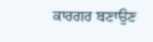ਕਾਰਗਰ ਬਣਾਉਣ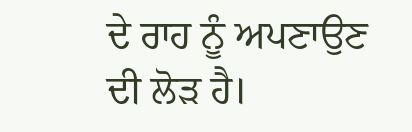ਦੇ ਰਾਹ ਨੂੰ ਅਪਣਾਉਣ ਦੀ ਲੋੜ ਹੈ।